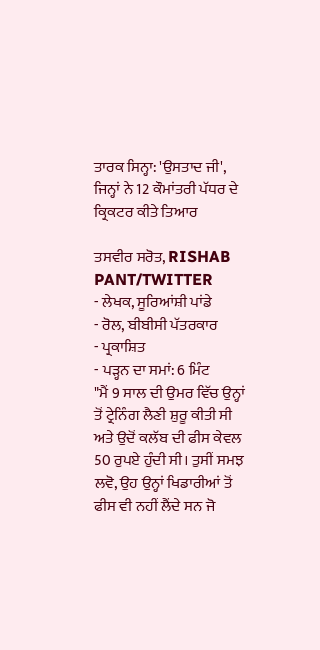ਤਾਰਕ ਸਿਨ੍ਹਾ: 'ਉਸਤਾਦ ਜੀ', ਜਿਨ੍ਹਾਂ ਨੇ 12 ਕੌਮਾਂਤਰੀ ਪੱਧਰ ਦੇ ਕ੍ਰਿਕਟਰ ਕੀਤੇ ਤਿਆਰ

ਤਸਵੀਰ ਸਰੋਤ, RISHAB PANT/TWITTER
- ਲੇਖਕ, ਸੂਰਿਆਂਸ਼ੀ ਪਾਂਡੇ
- ਰੋਲ, ਬੀਬੀਸੀ ਪੱਤਰਕਾਰ
- ਪ੍ਰਕਾਸ਼ਿਤ
- ਪੜ੍ਹਨ ਦਾ ਸਮਾਂ: 6 ਮਿੰਟ
"ਮੈਂ 9 ਸਾਲ ਦੀ ਉਮਰ ਵਿੱਚ ਉਨ੍ਹਾਂ ਤੋਂ ਟ੍ਰੇਨਿੰਗ ਲੈਣੀ ਸ਼ੁਰੂ ਕੀਤੀ ਸੀ ਅਤੇ ਉਦੋਂ ਕਲੱਬ ਦੀ ਫੀਸ ਕੇਵਲ 50 ਰੁਪਏ ਹੁੰਦੀ ਸੀ। ਤੁਸੀਂ ਸਮਝ ਲਵੋ, ਉਹ ਉਨ੍ਹਾਂ ਖਿਡਾਰੀਆਂ ਤੋਂ ਫੀਸ ਵੀ ਨਹੀਂ ਲੈਂਦੇ ਸਨ ਜੋ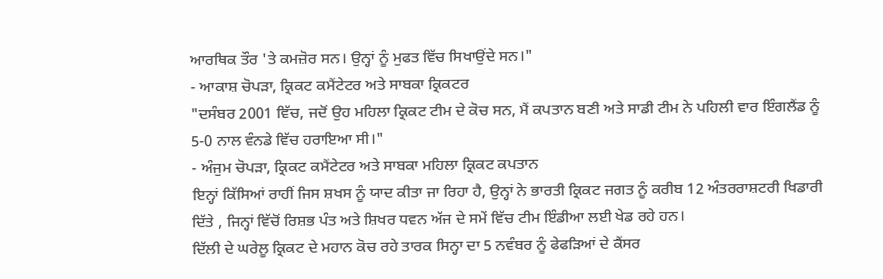ਆਰਥਿਕ ਤੌਰ 'ਤੇ ਕਮਜ਼ੋਰ ਸਨ। ਉਨ੍ਹਾਂ ਨੂੰ ਮੁਫਤ ਵਿੱਚ ਸਿਖਾਉਂਦੇ ਸਨ।"
- ਆਕਾਸ਼ ਚੋਪੜਾ, ਕ੍ਰਿਕਟ ਕਮੈਂਟੇਟਰ ਅਤੇ ਸਾਬਕਾ ਕ੍ਰਿਕਟਰ
"ਦਸੰਬਰ 2001 ਵਿੱਚ, ਜਦੋਂ ਉਹ ਮਹਿਲਾ ਕ੍ਰਿਕਟ ਟੀਮ ਦੇ ਕੋਚ ਸਨ, ਮੈਂ ਕਪਤਾਨ ਬਣੀ ਅਤੇ ਸਾਡੀ ਟੀਮ ਨੇ ਪਹਿਲੀ ਵਾਰ ਇੰਗਲੈਂਡ ਨੂੰ 5-0 ਨਾਲ ਵੰਨਡੇ ਵਿੱਚ ਹਰਾਇਆ ਸੀ।"
- ਅੰਜੁਮ ਚੋਪੜਾ, ਕ੍ਰਿਕਟ ਕਮੈਂਟੇਟਰ ਅਤੇ ਸਾਬਕਾ ਮਹਿਲਾ ਕ੍ਰਿਕਟ ਕਪਤਾਨ
ਇਨ੍ਹਾਂ ਕਿੱਸਿਆਂ ਰਾਹੀਂ ਜਿਸ ਸ਼ਖਸ ਨੂੰ ਯਾਦ ਕੀਤਾ ਜਾ ਰਿਹਾ ਹੈ, ਉਨ੍ਹਾਂ ਨੇ ਭਾਰਤੀ ਕ੍ਰਿਕਟ ਜਗਤ ਨੂੰ ਕਰੀਬ 12 ਅੰਤਰਰਾਸ਼ਟਰੀ ਖਿਡਾਰੀ ਦਿੱਤੇ , ਜਿਨ੍ਹਾਂ ਵਿੱਚੋਂ ਰਿਸ਼ਭ ਪੰਤ ਅਤੇ ਸ਼ਿਖਰ ਧਵਨ ਅੱਜ ਦੇ ਸਮੇਂ ਵਿੱਚ ਟੀਮ ਇੰਡੀਆ ਲਈ ਖੇਡ ਰਹੇ ਹਨ।
ਦਿੱਲੀ ਦੇ ਘਰੇਲੂ ਕ੍ਰਿਕਟ ਦੇ ਮਹਾਨ ਕੋਚ ਰਹੇ ਤਾਰਕ ਸਿਨ੍ਹਾ ਦਾ 5 ਨਵੰਬਰ ਨੂੰ ਫੇਫੜਿਆਂ ਦੇ ਕੈਂਸਰ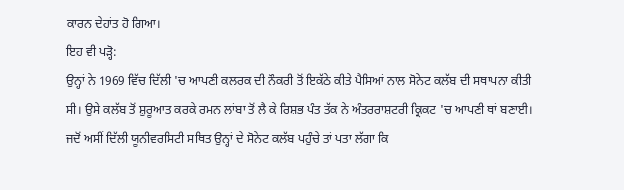ਕਾਰਨ ਦੇਹਾਂਤ ਹੋ ਗਿਆ।
ਇਹ ਵੀ ਪੜ੍ਹੋ:
ਉਨ੍ਹਾਂ ਨੇ 1969 ਵਿੱਚ ਦਿੱਲੀ 'ਚ ਆਪਣੀ ਕਲਰਕ ਦੀ ਨੌਕਰੀ ਤੋਂ ਇਕੱਠੇ ਕੀਤੇ ਪੈਸਿਆਂ ਨਾਲ ਸੋਨੇਟ ਕਲੱਬ ਦੀ ਸਥਾਪਨਾ ਕੀਤੀ ਸੀ। ਉਸੇ ਕਲੱਬ ਤੋਂ ਸ਼ੁਰੂਆਤ ਕਰਕੇ ਰਮਨ ਲਾਂਬਾ ਤੋਂ ਲੈ ਕੇ ਰਿਸ਼ਭ ਪੰਤ ਤੱਕ ਨੇ ਅੰਤਰਰਾਸ਼ਟਰੀ ਕ੍ਰਿਕਟ 'ਚ ਆਪਣੀ ਥਾਂ ਬਣਾਈ।
ਜਦੋਂ ਅਸੀਂ ਦਿੱਲੀ ਯੂਨੀਵਰਸਿਟੀ ਸਥਿਤ ਉਨ੍ਹਾਂ ਦੇ ਸੋਨੇਟ ਕਲੱਬ ਪਹੁੰਚੇ ਤਾਂ ਪਤਾ ਲੱਗਾ ਕਿ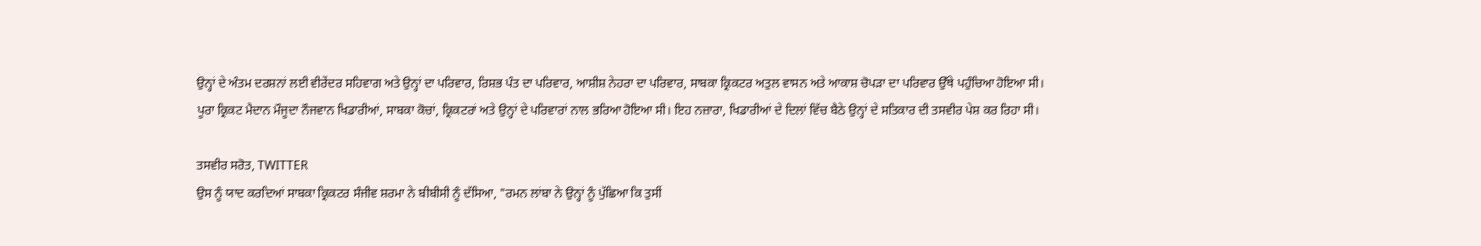ਉਨ੍ਹਾਂ ਦੇ ਅੰਤਮ ਦਰਸ਼ਨਾਂ ਲਈ ਵੀਰੇਂਦਰ ਸਹਿਵਾਗ ਅਤੇ ਉਨ੍ਹਾਂ ਦਾ ਪਰਿਵਾਰ, ਰਿਸ਼ਭ ਪੰਤ ਦਾ ਪਰਿਵਾਰ, ਆਸ਼ੀਸ਼ ਨੇਹਰਾ ਦਾ ਪਰਿਵਾਰ, ਸਾਬਕਾ ਕ੍ਰਿਕਟਰ ਅਤੁਲ ਵਾਸਨ ਅਤੇ ਆਕਾਸ਼ ਚੋਪੜਾ ਦਾ ਪਰਿਵਾਰ ਉੱਥੇ ਪਹੁੰਚਿਆ ਹੋਇਆ ਸੀ।
ਪੂਰਾ ਕ੍ਰਿਕਟ ਮੈਦਾਨ ਮੌਜੂਦਾ ਨੌਜਵਾਨ ਖਿਡਾਰੀਆਂ, ਸਾਬਕਾ ਕੋਚਾਂ, ਕ੍ਰਿਕਟਰਾਂ ਅਤੇ ਉਨ੍ਹਾਂ ਦੇ ਪਰਿਵਾਰਾਂ ਨਾਲ ਭਰਿਆ ਹੋਇਆ ਸੀ। ਇਹ ਨਜ਼ਾਰਾ, ਖਿਡਾਰੀਆਂ ਦੇ ਦਿਲਾਂ ਵਿੱਚ ਬੈਠੇ ਉਨ੍ਹਾਂ ਦੇ ਸਤਿਕਾਰ ਦੀ ਤਸਵੀਰ ਪੇਸ਼ ਕਰ ਰਿਹਾ ਸੀ।

ਤਸਵੀਰ ਸਰੋਤ, TWITTER
ਉਸ ਨੂੰ ਯਾਦ ਕਰਦਿਆਂ ਸਾਬਕਾ ਕ੍ਰਿਕਟਰ ਸੰਜੀਵ ਸ਼ਰਮਾ ਨੇ ਬੀਬੀਸੀ ਨੂੰ ਦੱਸਿਆ, "ਰਮਨ ਲਾਂਬਾ ਨੇ ਉਨ੍ਹਾਂ ਨੂੰ ਪੁੱਛਿਆ ਕਿ ਤੁਸੀਂ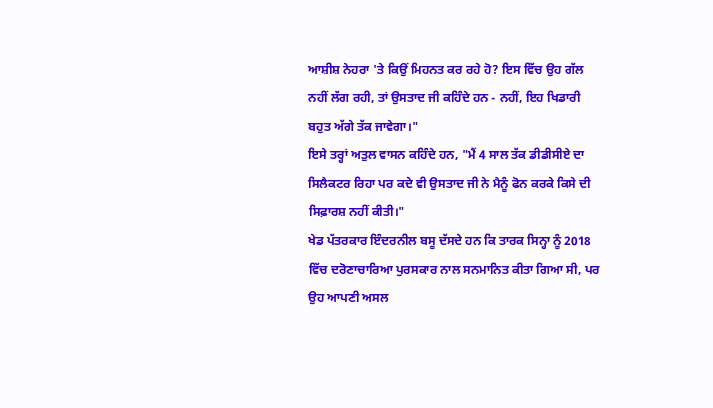ਆਸ਼ੀਸ਼ ਨੇਹਰਾ 'ਤੇ ਕਿਉਂ ਮਿਹਨਤ ਕਰ ਰਹੇ ਹੋ? ਇਸ ਵਿੱਚ ਉਹ ਗੱਲ ਨਹੀਂ ਲੱਗ ਰਹੀ, ਤਾਂ ਉਸਤਾਦ ਜੀ ਕਹਿੰਦੇ ਹਨ - ਨਹੀਂ, ਇਹ ਖਿਡਾਰੀ ਬਹੁਤ ਅੱਗੇ ਤੱਕ ਜਾਵੇਗਾ।"
ਇਸੇ ਤਰ੍ਹਾਂ ਅਤੁਲ ਵਾਸਨ ਕਹਿੰਦੇ ਹਨ, "ਮੈਂ 4 ਸਾਲ ਤੱਕ ਡੀਡੀਸੀਏ ਦਾ ਸਿਲੈਕਟਰ ਰਿਹਾ ਪਰ ਕਦੇ ਵੀ ਉਸਤਾਦ ਜੀ ਨੇ ਮੈਨੂੰ ਫੋਨ ਕਰਕੇ ਕਿਸੇ ਦੀ ਸਿਫ਼ਾਰਸ਼ ਨਹੀਂ ਕੀਤੀ।"
ਖੇਡ ਪੱਤਰਕਾਰ ਇੰਦਰਨੀਲ ਬਸੂ ਦੱਸਦੇ ਹਨ ਕਿ ਤਾਰਕ ਸਿਨ੍ਹਾ ਨੂੰ 2018 ਵਿੱਚ ਦਰੋਣਾਚਾਰਿਆ ਪੁਰਸਕਾਰ ਨਾਲ ਸਨਮਾਨਿਤ ਕੀਤਾ ਗਿਆ ਸੀ, ਪਰ ਉਹ ਆਪਣੀ ਅਸਲ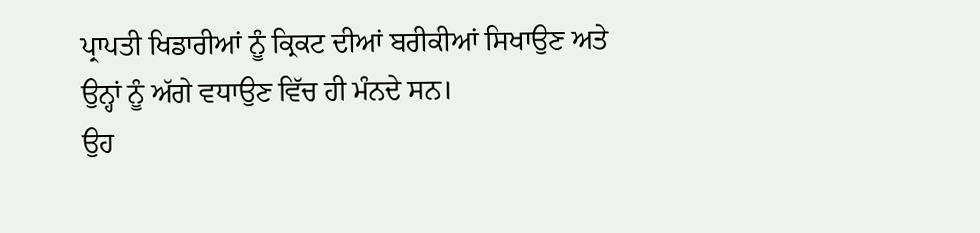ਪ੍ਰਾਪਤੀ ਖਿਡਾਰੀਆਂ ਨੂੰ ਕ੍ਰਿਕਟ ਦੀਆਂ ਬਰੀਕੀਆਂ ਸਿਖਾਉਣ ਅਤੇ ਉਨ੍ਹਾਂ ਨੂੰ ਅੱਗੇ ਵਧਾਉਣ ਵਿੱਚ ਹੀ ਮੰਨਦੇ ਸਨ।
ਉਹ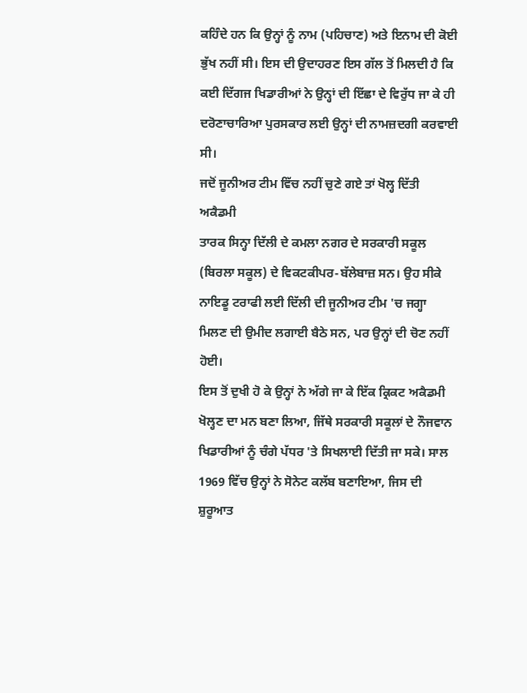ਕਹਿੰਦੇ ਹਨ ਕਿ ਉਨ੍ਹਾਂ ਨੂੰ ਨਾਮ (ਪਹਿਚਾਣ) ਅਤੇ ਇਨਾਮ ਦੀ ਕੋਈ ਭੁੱਖ ਨਹੀਂ ਸੀ। ਇਸ ਦੀ ਉਦਾਹਰਣ ਇਸ ਗੱਲ ਤੋਂ ਮਿਲਦੀ ਹੈ ਕਿ ਕਈ ਦਿੱਗਜ ਖਿਡਾਰੀਆਂ ਨੇ ਉਨ੍ਹਾਂ ਦੀ ਇੱਛਾ ਦੇ ਵਿਰੁੱਧ ਜਾ ਕੇ ਹੀ ਦਰੋਣਾਚਾਰਿਆ ਪੁਰਸਕਾਰ ਲਈ ਉਨ੍ਹਾਂ ਦੀ ਨਾਮਜ਼ਦਗੀ ਕਰਵਾਈ ਸੀ।
ਜਦੋਂ ਜੂਨੀਅਰ ਟੀਮ ਵਿੱਚ ਨਹੀਂ ਚੁਣੇ ਗਏ ਤਾਂ ਖੋਲ੍ਹ ਦਿੱਤੀ ਅਕੈਡਮੀ
ਤਾਰਕ ਸਿਨ੍ਹਾ ਦਿੱਲੀ ਦੇ ਕਮਲਾ ਨਗਰ ਦੇ ਸਰਕਾਰੀ ਸਕੂਲ (ਬਿਰਲਾ ਸਕੂਲ) ਦੇ ਵਿਕਟਕੀਪਰ-ਬੱਲੇਬਾਜ਼ ਸਨ। ਉਹ ਸੀਕੇ ਨਾਇਡੂ ਟਰਾਫੀ ਲਈ ਦਿੱਲੀ ਦੀ ਜੂਨੀਅਰ ਟੀਮ 'ਚ ਜਗ੍ਹਾ ਮਿਲਣ ਦੀ ਉਮੀਦ ਲਗਾਈ ਬੈਠੇ ਸਨ, ਪਰ ਉਨ੍ਹਾਂ ਦੀ ਚੋਣ ਨਹੀਂ ਹੋਈ।
ਇਸ ਤੋਂ ਦੁਖੀ ਹੋ ਕੇ ਉਨ੍ਹਾਂ ਨੇ ਅੱਗੇ ਜਾ ਕੇ ਇੱਕ ਕ੍ਰਿਕਟ ਅਕੈਡਮੀ ਖੋਲ੍ਹਣ ਦਾ ਮਨ ਬਣਾ ਲਿਆ, ਜਿੱਥੇ ਸਰਕਾਰੀ ਸਕੂਲਾਂ ਦੇ ਨੌਜਵਾਨ ਖਿਡਾਰੀਆਂ ਨੂੰ ਚੰਗੇ ਪੱਧਰ 'ਤੇ ਸਿਖਲਾਈ ਦਿੱਤੀ ਜਾ ਸਕੇ। ਸਾਲ 1969 ਵਿੱਚ ਉਨ੍ਹਾਂ ਨੇ ਸੋਨੇਟ ਕਲੱਬ ਬਣਾਇਆ, ਜਿਸ ਦੀ ਸ਼ੁਰੂਆਤ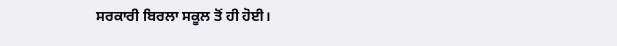ਸਰਕਾਰੀ ਬਿਰਲਾ ਸਕੂਲ ਤੋਂ ਹੀ ਹੋਈ।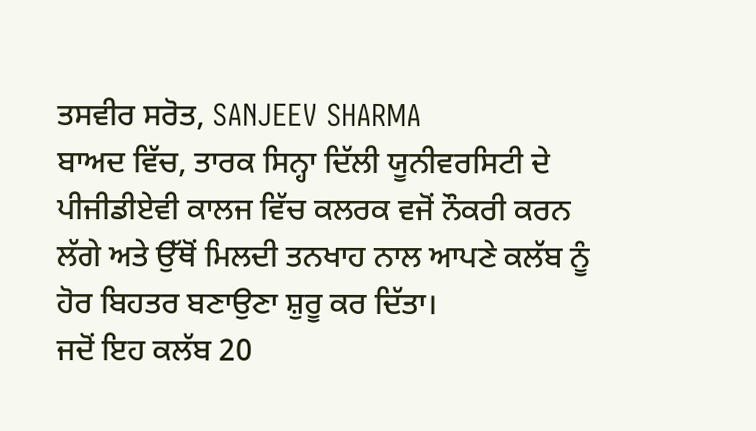ਤਸਵੀਰ ਸਰੋਤ, SANJEEV SHARMA
ਬਾਅਦ ਵਿੱਚ, ਤਾਰਕ ਸਿਨ੍ਹਾ ਦਿੱਲੀ ਯੂਨੀਵਰਸਿਟੀ ਦੇ ਪੀਜੀਡੀਏਵੀ ਕਾਲਜ ਵਿੱਚ ਕਲਰਕ ਵਜੋਂ ਨੌਕਰੀ ਕਰਨ ਲੱਗੇ ਅਤੇ ਉੱਥੋਂ ਮਿਲਦੀ ਤਨਖਾਹ ਨਾਲ ਆਪਣੇ ਕਲੱਬ ਨੂੰ ਹੋਰ ਬਿਹਤਰ ਬਣਾਉਣਾ ਸ਼ੁਰੂ ਕਰ ਦਿੱਤਾ।
ਜਦੋਂ ਇਹ ਕਲੱਬ 20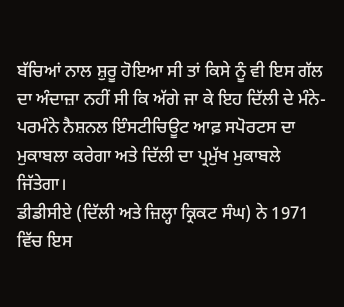ਬੱਚਿਆਂ ਨਾਲ ਸ਼ੁਰੂ ਹੋਇਆ ਸੀ ਤਾਂ ਕਿਸੇ ਨੂੰ ਵੀ ਇਸ ਗੱਲ ਦਾ ਅੰਦਾਜ਼ਾ ਨਹੀਂ ਸੀ ਕਿ ਅੱਗੇ ਜਾ ਕੇ ਇਹ ਦਿੱਲੀ ਦੇ ਮੰਨੇ-ਪਰਮੰਨੇ ਨੈਸ਼ਨਲ ਇੰਸਟੀਚਿਊਟ ਆਫ਼ ਸਪੋਰਟਸ ਦਾ ਮੁਕਾਬਲਾ ਕਰੇਗਾ ਅਤੇ ਦਿੱਲੀ ਦਾ ਪ੍ਰਮੁੱਖ ਮੁਕਾਬਲੇ ਜਿੱਤੇਗਾ।
ਡੀਡੀਸੀਏ (ਦਿੱਲੀ ਅਤੇ ਜ਼ਿਲ੍ਹਾ ਕ੍ਰਿਕਟ ਸੰਘ) ਨੇ 1971 ਵਿੱਚ ਇਸ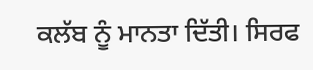ਕਲੱਬ ਨੂੰ ਮਾਨਤਾ ਦਿੱਤੀ। ਸਿਰਫ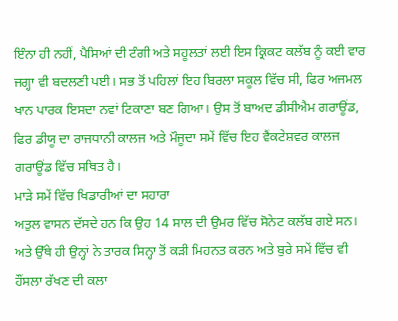ਇੰਨਾ ਹੀ ਨਹੀਂ, ਪੈਸਿਆਂ ਦੀ ਟੰਗੀ ਅਤੇ ਸਹੂਲਤਾਂ ਲਈ ਇਸ ਕ੍ਰਿਕਟ ਕਲੱਬ ਨੂੰ ਕਈ ਵਾਰ ਜਗ੍ਹਾ ਵੀ ਬਦਲਣੀ ਪਈ। ਸਭ ਤੋਂ ਪਹਿਲਾਂ ਇਹ ਬਿਰਲਾ ਸਕੂਲ ਵਿੱਚ ਸੀ, ਫਿਰ ਅਜਮਲ ਖਾਨ ਪਾਰਕ ਇਸਦਾ ਨਵਾਂ ਟਿਕਾਣਾ ਬਣ ਗਿਆ। ਉਸ ਤੋਂ ਬਾਅਦ ਡੀਸੀਐਮ ਗਰਾਊਂਡ, ਫਿਰ ਡੀਯੂ ਦਾ ਰਾਜਧਾਨੀ ਕਾਲਜ ਅਤੇ ਮੌਜੂਦਾ ਸਮੇਂ ਵਿੱਚ ਇਹ ਵੈਂਕਟੇਸ਼ਵਰ ਕਾਲਜ ਗਰਾਊਂਡ ਵਿੱਚ ਸਥਿਤ ਹੈ।
ਮਾੜੇ ਸਮੇਂ ਵਿੱਚ ਖਿਡਾਰੀਆਂ ਦਾ ਸਹਾਰਾ
ਅਤੁਲ ਵਾਸਨ ਦੱਸਦੇ ਹਨ ਕਿ ਉਹ 14 ਸਾਲ ਦੀ ਉਮਰ ਵਿੱਚ ਸੋਨੇਟ ਕਲੱਬ ਗਏ ਸਨ। ਅਤੇ ਉੱਥੇ ਹੀ ਉਨ੍ਹਾਂ ਨੇ ਤਾਰਕ ਸਿਨ੍ਹਾ ਤੋਂ ਕੜੀ ਮਿਹਨਤ ਕਰਨ ਅਤੇ ਬੁਰੇ ਸਮੇਂ ਵਿੱਚ ਵੀ ਹੌਂਸਲਾ ਰੱਖਣ ਦੀ ਕਲਾ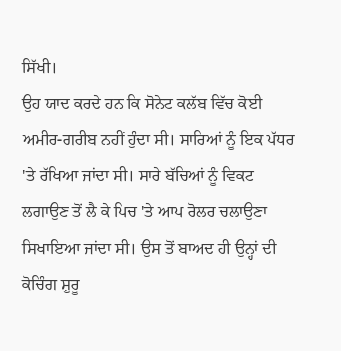ਸਿੱਖੀ।
ਉਹ ਯਾਦ ਕਰਦੇ ਹਨ ਕਿ ਸੋਨੇਟ ਕਲੱਬ ਵਿੱਚ ਕੋਈ ਅਮੀਰ-ਗਰੀਬ ਨਹੀਂ ਹੁੰਦਾ ਸੀ। ਸਾਰਿਆਂ ਨੂੰ ਇਕ ਪੱਧਰ 'ਤੇ ਰੱਖਿਆ ਜਾਂਦਾ ਸੀ। ਸਾਰੇ ਬੱਚਿਆਂ ਨੂੰ ਵਿਕਟ ਲਗਾਉਣ ਤੋਂ ਲੈ ਕੇ ਪਿਚ 'ਤੇ ਆਪ ਰੋਲਰ ਚਲਾਉਣਾ ਸਿਖਾਇਆ ਜਾਂਦਾ ਸੀ। ਉਸ ਤੋਂ ਬਾਅਦ ਹੀ ਉਨ੍ਹਾਂ ਦੀ ਕੋਚਿੰਗ ਸ਼ੁਰੂ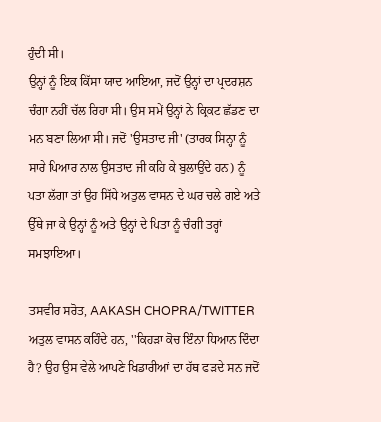ਹੁੰਦੀ ਸੀ।
ਉਨ੍ਹਾਂ ਨੂੰ ਇਕ ਕਿੱਸਾ ਯਾਦ ਆਇਆ, ਜਦੋਂ ਉਨ੍ਹਾਂ ਦਾ ਪ੍ਰਦਰਸ਼ਨ ਚੰਗਾ ਨਹੀਂ ਚੱਲ ਰਿਹਾ ਸੀ। ਉਸ ਸਮੇਂ ਉਨ੍ਹਾਂ ਨੇ ਕ੍ਰਿਕਟ ਛੱਡਣ ਦਾ ਮਨ ਬਣਾ ਲਿਆ ਸੀ। ਜਦੋਂ 'ਉਸਤਾਦ ਜੀ' (ਤਾਰਕ ਸਿਨ੍ਹਾ ਨੂੰ ਸਾਰੇ ਪਿਆਰ ਨਾਲ ਉਸਤਾਦ ਜੀ ਕਹਿ ਕੇ ਬੁਲਾਉਂਦੇ ਹਨ) ਨੂੰ ਪਤਾ ਲੱਗਾ ਤਾਂ ਉਹ ਸਿੱਧੇ ਅਤੁਲ ਵਾਸਨ ਦੇ ਘਰ ਚਲੇ ਗਏ ਅਤੇ ਉੱਥੇ ਜਾ ਕੇ ਉਨ੍ਹਾਂ ਨੂੰ ਅਤੇ ਉਨ੍ਹਾਂ ਦੇ ਪਿਤਾ ਨੂੰ ਚੰਗੀ ਤਰ੍ਹਾਂ ਸਮਝਾਇਆ।

ਤਸਵੀਰ ਸਰੋਤ, AAKASH CHOPRA/TWITTER
ਅਤੁਲ ਵਾਸਨ ਕਹਿੰਦੇ ਹਨ, ''ਕਿਹੜਾ ਕੋਚ ਇੰਨਾ ਧਿਆਨ ਦਿੰਦਾ ਹੈ? ਉਹ ਉਸ ਵੇਲੇ ਆਪਣੇ ਖਿਡਾਰੀਆਂ ਦਾ ਹੱਥ ਫੜਦੇ ਸਨ ਜਦੋਂ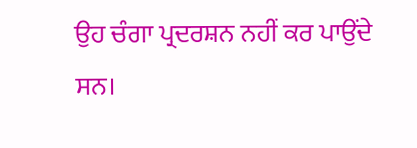ਉਹ ਚੰਗਾ ਪ੍ਰਦਰਸ਼ਨ ਨਹੀਂ ਕਰ ਪਾਉਂਦੇ ਸਨ।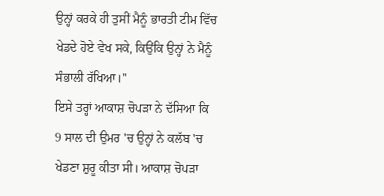ਉਨ੍ਹਾਂ ਕਰਕੇ ਹੀ ਤੁਸੀਂ ਮੈਨੂੰ ਭਾਰਤੀ ਟੀਮ ਵਿੱਚ ਖੇਡਦੇ ਹੋਏ ਵੇਖ ਸਕੇ, ਕਿਉਂਕਿ ਉਨ੍ਹਾਂ ਨੇ ਮੈਨੂੰ ਸੰਭਾਲੀ ਰੱਖਿਆ।''
ਇਸੇ ਤਰ੍ਹਾਂ ਆਕਾਸ਼ ਚੋਪੜਾ ਨੇ ਦੱਸਿਆ ਕਿ 9 ਸਾਲ ਦੀ ਉਮਰ 'ਚ ਉਨ੍ਹਾਂ ਨੇ ਕਲੱਬ 'ਚ ਖੇਡਣਾ ਸ਼ੁਰੂ ਕੀਤਾ ਸੀ। ਆਕਾਸ਼ ਚੋਪੜਾ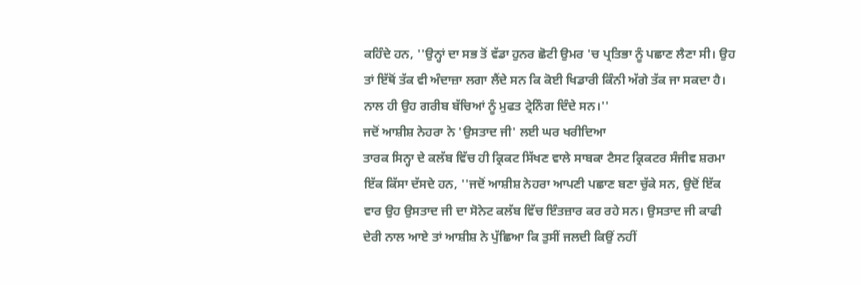ਕਹਿੰਦੇ ਹਨ, ''ਉਨ੍ਹਾਂ ਦਾ ਸਭ ਤੋਂ ਵੱਡਾ ਹੁਨਰ ਛੋਟੀ ਉਮਰ 'ਚ ਪ੍ਰਤਿਭਾ ਨੂੰ ਪਛਾਣ ਲੈਣਾ ਸੀ। ਉਹ ਤਾਂ ਇੱਥੋਂ ਤੱਕ ਵੀ ਅੰਦਾਜ਼ਾ ਲਗਾ ਲੈਂਦੇ ਸਨ ਕਿ ਕੋਈ ਖਿਡਾਰੀ ਕਿੰਨੀ ਅੱਗੇ ਤੱਕ ਜਾ ਸਕਦਾ ਹੈ। ਨਾਲ ਹੀ ਉਹ ਗਰੀਬ ਬੱਚਿਆਂ ਨੂੰ ਮੁਫਤ ਟ੍ਰੇਨਿੰਗ ਦਿੰਦੇ ਸਨ।''
ਜਦੋਂ ਆਸ਼ੀਸ਼ ਨੇਹਰਾ ਨੇ 'ਉਸਤਾਦ ਜੀ' ਲਈ ਘਰ ਖਰੀਦਿਆ
ਤਾਰਕ ਸਿਨ੍ਹਾ ਦੇ ਕਲੱਬ ਵਿੱਚ ਹੀ ਕ੍ਰਿਕਟ ਸਿੱਖਣ ਵਾਲੇ ਸਾਬਕਾ ਟੈਸਟ ਕ੍ਰਿਕਟਰ ਸੰਜੀਵ ਸ਼ਰਮਾ ਇੱਕ ਕਿੱਸਾ ਦੱਸਦੇ ਹਨ, ''ਜਦੋਂ ਆਸ਼ੀਸ਼ ਨੇਹਰਾ ਆਪਣੀ ਪਛਾਣ ਬਣਾ ਚੁੱਕੇ ਸਨ, ਉਦੋਂ ਇੱਕ ਵਾਰ ਉਹ ਉਸਤਾਦ ਜੀ ਦਾ ਸੋਨੇਟ ਕਲੱਬ ਵਿੱਚ ਇੰਤਜ਼ਾਰ ਕਰ ਰਹੇ ਸਨ। ਉਸਤਾਦ ਜੀ ਕਾਫੀ ਦੇਰੀ ਨਾਲ ਆਏ ਤਾਂ ਆਸ਼ੀਸ਼ ਨੇ ਪੁੱਛਿਆ ਕਿ ਤੁਸੀਂ ਜਲਦੀ ਕਿਉਂ ਨਹੀਂ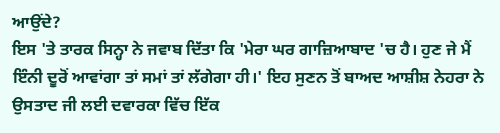ਆਉਂਦੇ?
ਇਸ 'ਤੇ ਤਾਰਕ ਸਿਨ੍ਹਾ ਨੇ ਜਵਾਬ ਦਿੱਤਾ ਕਿ 'ਮੇਰਾ ਘਰ ਗਾਜ਼ਿਆਬਾਦ 'ਚ ਹੈ। ਹੁਣ ਜੇ ਮੈਂ ਇੰਨੀ ਦੂਰੋਂ ਆਵਾਂਗਾ ਤਾਂ ਸਮਾਂ ਤਾਂ ਲੱਗੇਗਾ ਹੀ।' ਇਹ ਸੁਣਨ ਤੋਂ ਬਾਅਦ ਆਸ਼ੀਸ਼ ਨੇਹਰਾ ਨੇ ਉਸਤਾਦ ਜੀ ਲਈ ਦਵਾਰਕਾ ਵਿੱਚ ਇੱਕ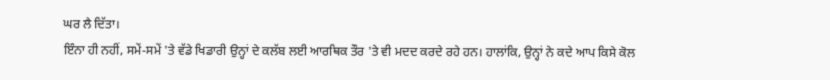ਘਰ ਲੈ ਦਿੱਤਾ।
ਇੰਨਾ ਹੀ ਨਹੀਂ, ਸਮੇਂ-ਸਮੇਂ 'ਤੇ ਵੱਡੇ ਖਿਡਾਰੀ ਉਨ੍ਹਾਂ ਦੇ ਕਲੱਬ ਲਈ ਆਰਥਿਕ ਤੌਰ 'ਤੇ ਵੀ ਮਦਦ ਕਰਦੇ ਰਹੇ ਹਨ। ਹਾਲਾਂਕਿ, ਉਨ੍ਹਾਂ ਨੇ ਕਦੇ ਆਪ ਕਿਸੇ ਕੋਲ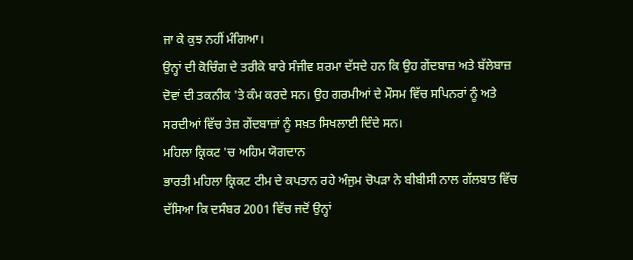ਜਾ ਕੇ ਕੁਝ ਨਹੀਂ ਮੰਗਿਆ।
ਉਨ੍ਹਾਂ ਦੀ ਕੋਚਿੰਗ ਦੇ ਤਰੀਕੇ ਬਾਰੇ ਸੰਜੀਵ ਸ਼ਰਮਾ ਦੱਸਦੇ ਹਨ ਕਿ ਉਹ ਗੇਂਦਬਾਜ਼ ਅਤੇ ਬੱਲੇਬਾਜ਼ ਦੋਵਾਂ ਦੀ ਤਕਨੀਕ 'ਤੇ ਕੰਮ ਕਰਦੇ ਸਨ। ਉਹ ਗਰਮੀਆਂ ਦੇ ਮੌਸਮ ਵਿੱਚ ਸਪਿਨਰਾਂ ਨੂੰ ਅਤੇ ਸਰਦੀਆਂ ਵਿੱਚ ਤੇਜ਼ ਗੇਂਦਬਾਜ਼ਾਂ ਨੂੰ ਸਖ਼ਤ ਸਿਖਲਾਈ ਦਿੰਦੇ ਸਨ।
ਮਹਿਲਾ ਕ੍ਰਿਕਟ 'ਚ ਅਹਿਮ ਯੋਗਦਾਨ
ਭਾਰਤੀ ਮਹਿਲਾ ਕ੍ਰਿਕਟ ਟੀਮ ਦੇ ਕਪਤਾਨ ਰਹੇ ਅੰਜੁਮ ਚੋਪੜਾ ਨੇ ਬੀਬੀਸੀ ਨਾਲ ਗੱਲਬਾਤ ਵਿੱਚ ਦੱਸਿਆ ਕਿ ਦਸੰਬਰ 2001 ਵਿੱਚ ਜਦੋਂ ਉਨ੍ਹਾਂ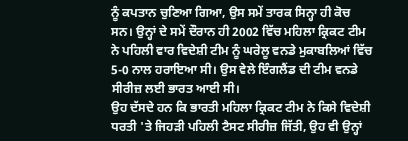ਨੂੰ ਕਪਤਾਨ ਚੁਣਿਆ ਗਿਆ, ਉਸ ਸਮੇਂ ਤਾਰਕ ਸਿਨ੍ਹਾ ਹੀ ਕੋਚ ਸਨ। ਉਨ੍ਹਾਂ ਦੇ ਸਮੇਂ ਦੌਰਾਨ ਹੀ 2002 ਵਿੱਚ ਮਹਿਲਾ ਕ੍ਰਿਕਟ ਟੀਮ ਨੇ ਪਹਿਲੀ ਵਾਰ ਵਿਦੇਸ਼ੀ ਟੀਮ ਨੂੰ ਘਰੇਲੂ ਵਨਡੇ ਮੁਕਾਬਲਿਆਂ ਵਿੱਚ 5-0 ਨਾਲ ਹਰਾਇਆ ਸੀ। ਉਸ ਵੇਲੇ ਇੰਗਲੈਂਡ ਦੀ ਟੀਮ ਵਨਡੇ ਸੀਰੀਜ਼ ਲਈ ਭਾਰਤ ਆਈ ਸੀ।
ਉਹ ਦੱਸਦੇ ਹਨ ਕਿ ਭਾਰਤੀ ਮਹਿਲਾ ਕ੍ਰਿਕਟ ਟੀਮ ਨੇ ਕਿਸੇ ਵਿਦੇਸ਼ੀ ਧਰਤੀ 'ਤੇ ਜਿਹੜੀ ਪਹਿਲੀ ਟੈਸਟ ਸੀਰੀਜ਼ ਜਿੱਤੀ, ਉਹ ਵੀ ਉਨ੍ਹਾਂ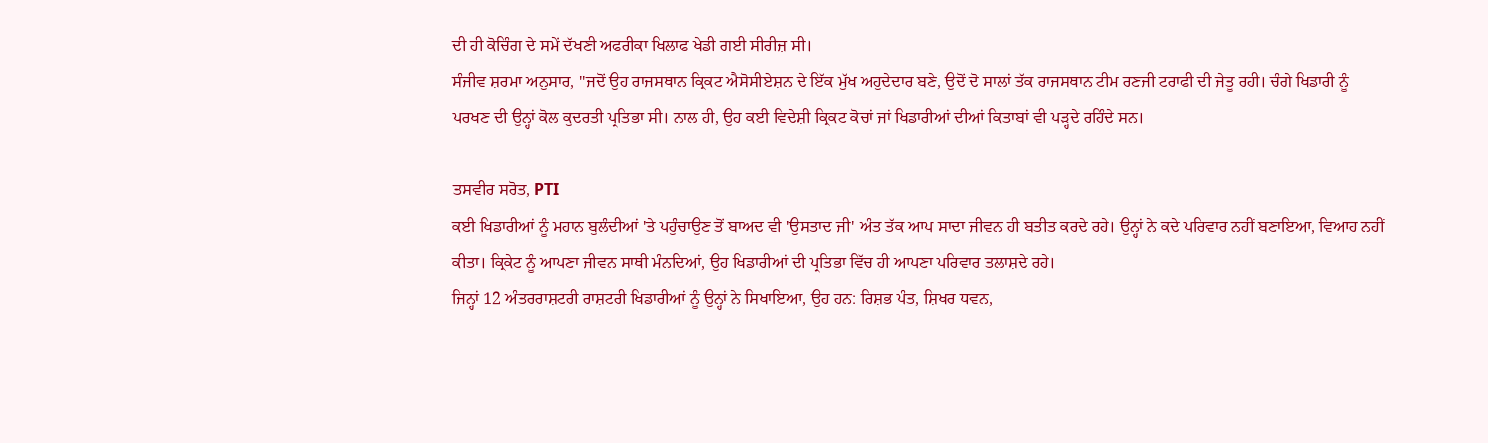ਦੀ ਹੀ ਕੋਚਿੰਗ ਦੇ ਸਮੇਂ ਦੱਖਣੀ ਅਫਰੀਕਾ ਖਿਲਾਫ ਖੇਡੀ ਗਈ ਸੀਰੀਜ਼ ਸੀ।
ਸੰਜੀਵ ਸ਼ਰਮਾ ਅਨੁਸਾਰ, ''ਜਦੋਂ ਉਹ ਰਾਜਸਥਾਨ ਕ੍ਰਿਕਟ ਐਸੋਸੀਏਸ਼ਨ ਦੇ ਇੱਕ ਮੁੱਖ ਅਹੁਦੇਦਾਰ ਬਣੇ, ਉਦੋਂ ਦੋ ਸਾਲਾਂ ਤੱਕ ਰਾਜਸਥਾਨ ਟੀਮ ਰਣਜੀ ਟਰਾਫੀ ਦੀ ਜੇਤੂ ਰਹੀ। ਚੰਗੇ ਖਿਡਾਰੀ ਨੂੰ ਪਰਖਣ ਦੀ ਉਨ੍ਹਾਂ ਕੋਲ ਕੁਦਰਤੀ ਪ੍ਰਤਿਭਾ ਸੀ। ਨਾਲ ਹੀ, ਉਹ ਕਈ ਵਿਦੇਸ਼ੀ ਕ੍ਰਿਕਟ ਕੋਚਾਂ ਜਾਂ ਖਿਡਾਰੀਆਂ ਦੀਆਂ ਕਿਤਾਬਾਂ ਵੀ ਪੜ੍ਹਦੇ ਰਹਿੰਦੇ ਸਨ।

ਤਸਵੀਰ ਸਰੋਤ, PTI
ਕਈ ਖਿਡਾਰੀਆਂ ਨੂੰ ਮਹਾਨ ਬੁਲੰਦੀਆਂ 'ਤੇ ਪਹੁੰਚਾਉਣ ਤੋਂ ਬਾਅਦ ਵੀ 'ਉਸਤਾਦ ਜੀ' ਅੰਤ ਤੱਕ ਆਪ ਸਾਦਾ ਜੀਵਨ ਹੀ ਬਤੀਤ ਕਰਦੇ ਰਹੇ। ਉਨ੍ਹਾਂ ਨੇ ਕਦੇ ਪਰਿਵਾਰ ਨਹੀਂ ਬਣਾਇਆ, ਵਿਆਹ ਨਹੀਂ ਕੀਤਾ। ਕ੍ਰਿਕੇਟ ਨੂੰ ਆਪਣਾ ਜੀਵਨ ਸਾਥੀ ਮੰਨਦਿਆਂ, ਉਹ ਖਿਡਾਰੀਆਂ ਦੀ ਪ੍ਰਤਿਭਾ ਵਿੱਚ ਹੀ ਆਪਣਾ ਪਰਿਵਾਰ ਤਲਾਸ਼ਦੇ ਰਹੇ।
ਜਿਨ੍ਹਾਂ 12 ਅੰਤਰਰਾਸ਼ਟਰੀ ਰਾਸ਼ਟਰੀ ਖਿਡਾਰੀਆਂ ਨੂੰ ਉਨ੍ਹਾਂ ਨੇ ਸਿਖਾਇਆ, ਉਹ ਹਨ: ਰਿਸ਼ਭ ਪੰਤ, ਸ਼ਿਖਰ ਧਵਨ,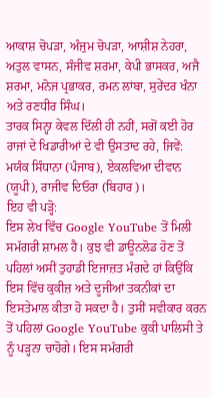ਆਕਾਸ਼ ਚੋਪੜਾ, ਅੰਜੁਮ ਚੋਪੜਾ, ਆਸ਼ੀਸ਼ ਨੇਹਰਾ, ਅਤੁਲ ਵਾਸਨ, ਸੰਜੀਵ ਸ਼ਰਮਾ, ਕੇਪੀ ਭਾਸਕਰ, ਅਜੈ ਸ਼ਰਮਾ, ਮਨੋਜ ਪ੍ਰਭਾਕਰ, ਰਮਨ ਲਾਂਬਾ, ਸੁਰੇਂਦਰ ਖੰਨਾ ਅਤੇ ਰਣਧੀਰ ਸਿੰਘ।
ਤਾਰਕ ਸਿਨ੍ਹਾ ਕੇਵਲ ਦਿੱਲੀ ਹੀ ਨਹੀਂ, ਸਗੋਂ ਕਈ ਹੋਰ ਰਾਜਾਂ ਦੇ ਖਿਡਾਰੀਆਂ ਦੇ ਵੀ ਉਸਤਾਦ ਰਹੇ, ਜਿਵੇਂ: ਮਯੰਕ ਸਿੰਧਾਨਾ (ਪੰਜਾਬ), ਏਕਲਵਿਆ ਦੀਵਾਨ (ਯੂਪੀ), ਰਾਜੀਵ ਦਿਓਰਾ (ਬਿਹਾਰ)।
ਇਹ ਵੀ ਪੜ੍ਹੋ:
ਇਸ ਲੇਖ ਵਿੱਚ Google YouTube ਤੋਂ ਮਿਲੀ ਸਮੱਗਰੀ ਸ਼ਾਮਲ ਹੈ। ਕੁਝ ਵੀ ਡਾਊਨਲੋਡ ਹੋਣ ਤੋਂ ਪਹਿਲਾਂ ਅਸੀਂ ਤੁਹਾਡੀ ਇਜਾਜ਼ਤ ਮੰਗਦੇ ਹਾਂ ਕਿਉਂਕਿ ਇਸ ਵਿੱਚ ਕੁਕੀਜ਼ ਅਤੇ ਦੂਜੀਆਂ ਤਕਨੀਕਾਂ ਦਾ ਇਸਤੇਮਾਲ ਕੀਤਾ ਹੋ ਸਕਦਾ ਹੈ। ਤੁਸੀਂ ਸਵੀਕਾਰ ਕਰਨ ਤੋਂ ਪਹਿਲਾਂ Google YouTube ਕੁਕੀ ਪਾਲਿਸੀ ਤੇ ਨੂੰ ਪੜ੍ਹਨਾ ਚਾਹੋਗੇ। ਇਸ ਸਮੱਗਰੀ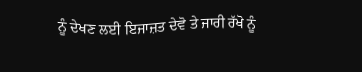ਨੂੰ ਦੇਖਣ ਲਈ ਇਜਾਜ਼ਤ ਦੇਵੋ ਤੇ ਜਾਰੀ ਰੱਖੋ ਨੂੰ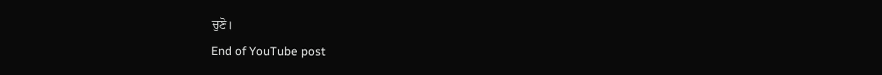ਚੁਣੋ।
End of YouTube post